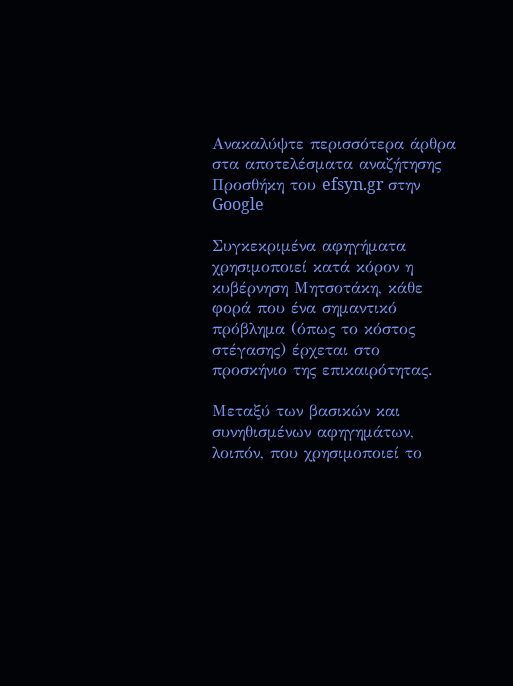Ανακαλύψτε περισσότερα άρθρα στα αποτελέσματα αναζήτησης
Προσθήκη του efsyn.gr στην Google

Συγκεκριμένα αφηγήματα χρησιμοποιεί κατά κόρον η κυβέρνηση Μητσοτάκη, κάθε φορά που ένα σημαντικό πρόβλημα (όπως το κόστος στέγασης) έρχεται στο προσκήνιο της επικαιρότητας.

Μεταξύ των βασικών και συνηθισμένων αφηγημάτων, λοιπόν, που χρησιμοποιεί το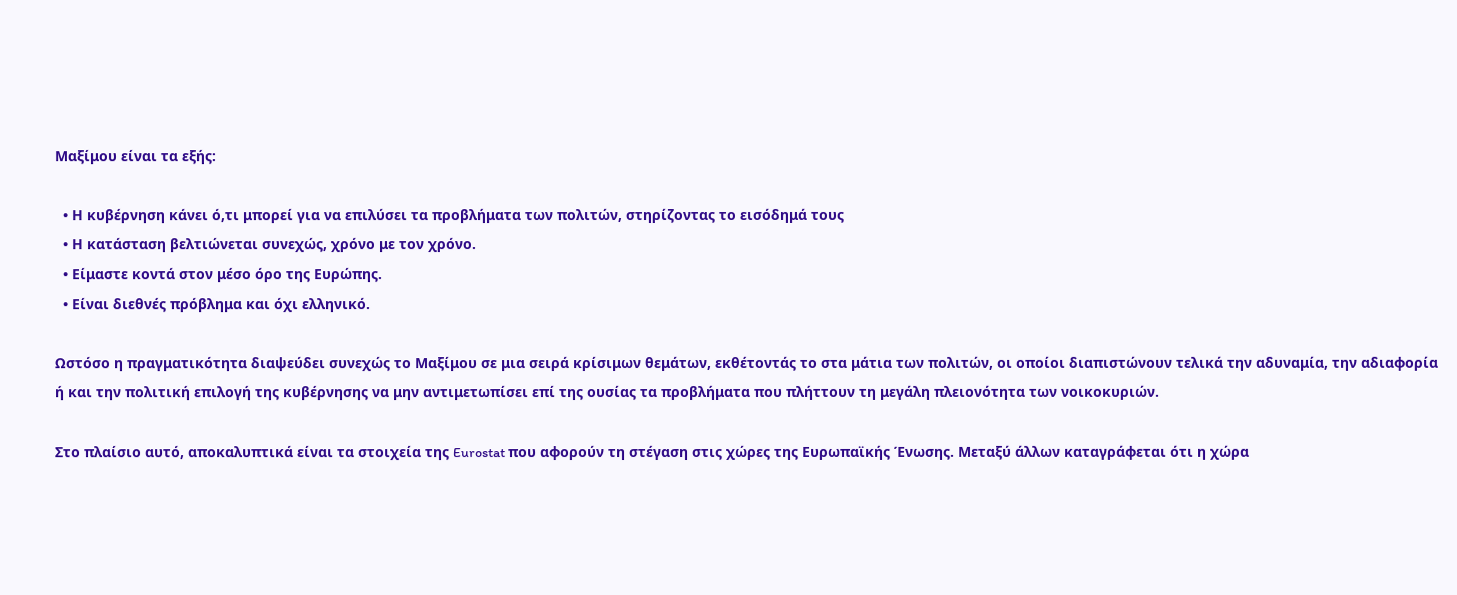Μαξίμου είναι τα εξής:

  • Η κυβέρνηση κάνει ό,τι μπορεί για να επιλύσει τα προβλήματα των πολιτών, στηρίζοντας το εισόδημά τους
  • Η κατάσταση βελτιώνεται συνεχώς, χρόνο με τον χρόνο.
  • Είμαστε κοντά στον μέσο όρο της Ευρώπης.
  • Είναι διεθνές πρόβλημα και όχι ελληνικό.

Ωστόσο η πραγματικότητα διαψεύδει συνεχώς το Μαξίμου σε μια σειρά κρίσιμων θεμάτων, εκθέτοντάς το στα μάτια των πολιτών, οι οποίοι διαπιστώνουν τελικά την αδυναμία, την αδιαφορία ή και την πολιτική επιλογή της κυβέρνησης να μην αντιμετωπίσει επί της ουσίας τα προβλήματα που πλήττουν τη μεγάλη πλειονότητα των νοικοκυριών.

Στο πλαίσιο αυτό, αποκαλυπτικά είναι τα στοιχεία της Eurostat που αφορούν τη στέγαση στις χώρες της Ευρωπαϊκής Ένωσης. Μεταξύ άλλων καταγράφεται ότι η χώρα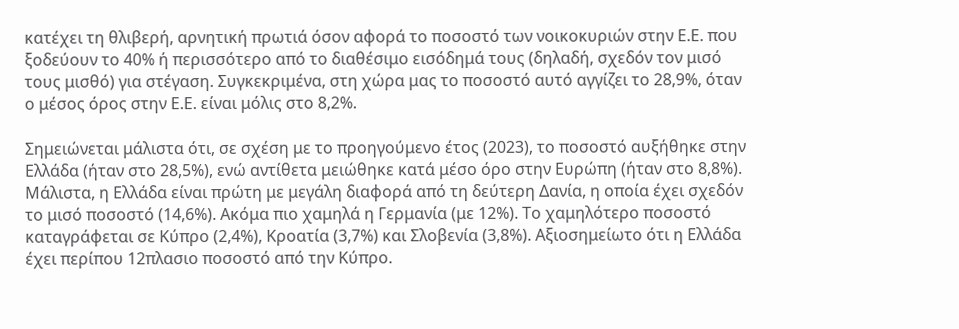κατέχει τη θλιβερή, αρνητική πρωτιά όσον αφορά το ποσοστό των νοικοκυριών στην Ε.Ε. που ξοδεύουν το 40% ή περισσότερο από το διαθέσιμο εισόδημά τους (δηλαδή, σχεδόν τον μισό τους μισθό) για στέγαση. Συγκεκριμένα, στη χώρα μας το ποσοστό αυτό αγγίζει το 28,9%, όταν ο μέσος όρος στην Ε.Ε. είναι μόλις στο 8,2%.

Σημειώνεται μάλιστα ότι, σε σχέση με το προηγούμενο έτος (2023), το ποσοστό αυξήθηκε στην Ελλάδα (ήταν στο 28,5%), ενώ αντίθετα μειώθηκε κατά μέσο όρο στην Ευρώπη (ήταν στο 8,8%). Μάλιστα, η Ελλάδα είναι πρώτη με μεγάλη διαφορά από τη δεύτερη Δανία, η οποία έχει σχεδόν το μισό ποσοστό (14,6%). Ακόμα πιο χαμηλά η Γερμανία (με 12%). Το χαμηλότερο ποσοστό καταγράφεται σε Κύπρο (2,4%), Κροατία (3,7%) και Σλοβενία (3,8%). Αξιοσημείωτο ότι η Ελλάδα έχει περίπου 12πλασιο ποσοστό από την Κύπρο.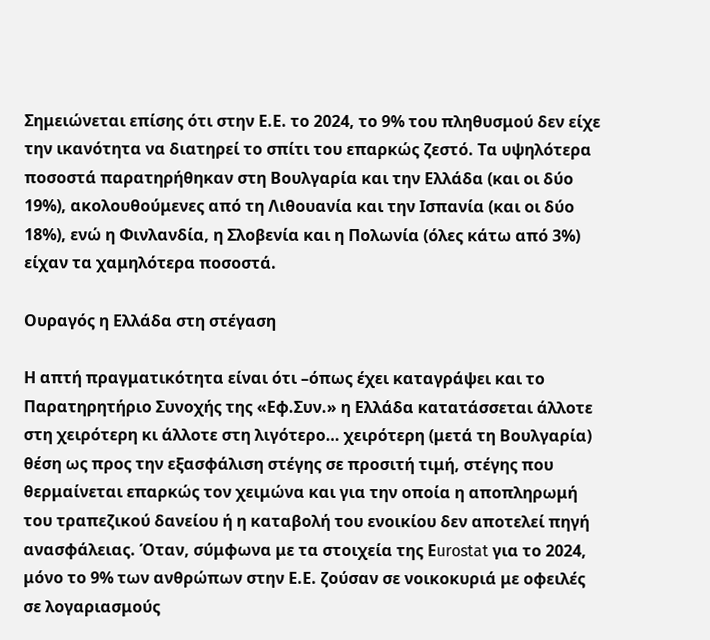Σημειώνεται επίσης ότι στην Ε.Ε. το 2024, το 9% του πληθυσμού δεν είχε την ικανότητα να διατηρεί το σπίτι του επαρκώς ζεστό. Τα υψηλότερα ποσοστά παρατηρήθηκαν στη Βουλγαρία και την Ελλάδα (και οι δύο 19%), ακολουθούμενες από τη Λιθουανία και την Ισπανία (και οι δύο 18%), ενώ η Φινλανδία, η Σλοβενία και η Πολωνία (όλες κάτω από 3%) είχαν τα χαμηλότερα ποσοστά.

Ουραγός η Ελλάδα στη στέγαση

Η απτή πραγματικότητα είναι ότι –όπως έχει καταγράψει και το Παρατηρητήριο Συνοχής της «Εφ.Συν.» η Eλλάδα κατατάσσεται άλλοτε στη χειρότερη κι άλλοτε στη λιγότερο… χειρότερη (μετά τη Βουλγαρία) θέση ως προς την εξασφάλιση στέγης σε προσιτή τιμή, στέγης που θερμαίνεται επαρκώς τον χειμώνα και για την οποία η αποπληρωμή του τραπεζικού δανείου ή η καταβολή του ενοικίου δεν αποτελεί πηγή ανασφάλειας. Όταν, σύμφωνα με τα στοιχεία της Εurostat για το 2024, μόνο το 9% των ανθρώπων στην Ε.Ε. ζούσαν σε νοικοκυριά με οφειλές σε λογαριασμούς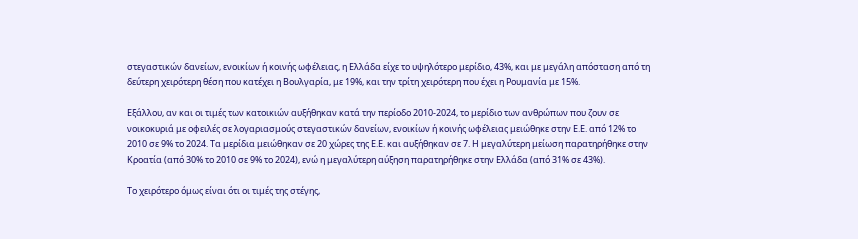στεγαστικών δανείων, ενοικίων ή κοινής ωφέλειας, η Ελλάδα είχε το υψηλότερο μερίδιο, 43%, και με μεγάλη απόσταση από τη δεύτερη χειρότερη θέση που κατέχει η Βουλγαρία, με 19%, και την τρίτη χειρότερη που έχει η Ρουμανία με 15%.

Εξάλλου, αν και οι τιμές των κατοικιών αυξήθηκαν κατά την περίοδο 2010-2024, το μερίδιο των ανθρώπων που ζουν σε νοικοκυριά με οφειλές σε λογαριασμούς στεγαστικών δανείων, ενοικίων ή κοινής ωφέλειας μειώθηκε στην Ε.Ε. από 12% το 2010 σε 9% το 2024. Τα μερίδια μειώθηκαν σε 20 χώρες της Ε.Ε. και αυξήθηκαν σε 7. Η μεγαλύτερη μείωση παρατηρήθηκε στην Κροατία (από 30% το 2010 σε 9% το 2024), ενώ η μεγαλύτερη αύξηση παρατηρήθηκε στην Ελλάδα (από 31% σε 43%).

Το χειρότερο όμως είναι ότι οι τιμές της στέγης,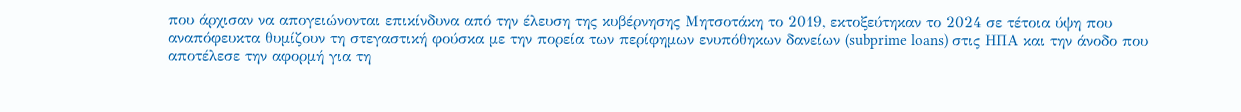που άρχισαν να απογειώνονται επικίνδυνα από την έλευση της κυβέρνησης Μητσοτάκη το 2019, εκτοξεύτηκαν το 2024 σε τέτοια ύψη που αναπόφευκτα θυμίζουν τη στεγαστική φούσκα με την πορεία των περίφημων ενυπόθηκων δανείων (subprime loans) στις ΗΠΑ και την άνοδο που αποτέλεσε την αφορμή για τη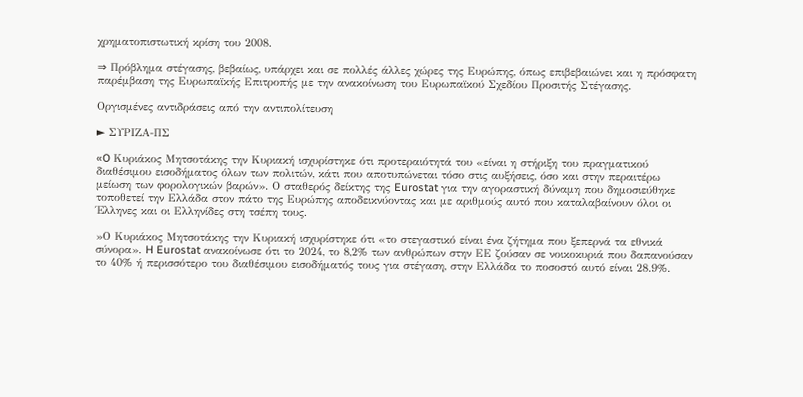χρηματοπιστωτική κρίση του 2008.

⇒ Πρόβλημα στέγασης, βεβαίως, υπάρχει και σε πολλές άλλες χώρες της Ευρώπης, όπως επιβεβαιώνει και η πρόσφατη παρέμβαση της Ευρωπαϊκής Επιτροπής με την ανακοίνωση του Ευρωπαϊκού Σχεδίου Προσιτής Στέγασης.

Οργισμένες αντιδράσεις από την αντιπολίτευση

► ΣΥΡΙΖΑ-ΠΣ

«O Κυριάκος Μητσοτάκης την Κυριακή ισχυρίστηκε ότι προτεραιότητά του «είναι η στήριξη του πραγματικού διαθέσιμου εισοδήματος όλων των πολιτών, κάτι που αποτυπώνεται τόσο στις αυξήσεις, όσο και στην περαιτέρω μείωση των φορολογικών βαρών». Ο σταθερός δείκτης της Eurostat για την αγοραστική δύναμη που δημοσιεύθηκε τοποθετεί την Ελλάδα στον πάτο της Ευρώπης αποδεικνύοντας και με αριθμούς αυτό που καταλαβαίνουν όλοι οι Έλληνες και οι Ελληνίδες στη τσέπη τους.

»Ο Κυριάκος Μητσοτάκης την Κυριακή ισχυρίστηκε ότι «το στεγαστικό είναι ένα ζήτημα που ξεπερνά τα εθνικά σύνορα». H Eurostat ανακοίνωσε ότι το 2024, το 8,2% των ανθρώπων στην ΕΕ ζούσαν σε νοικοκυριά που δαπανούσαν το 40% ή περισσότερο του διαθέσιμου εισοδήματός τους για στέγαση, στην Ελλάδα το ποσοστό αυτό είναι 28.9%.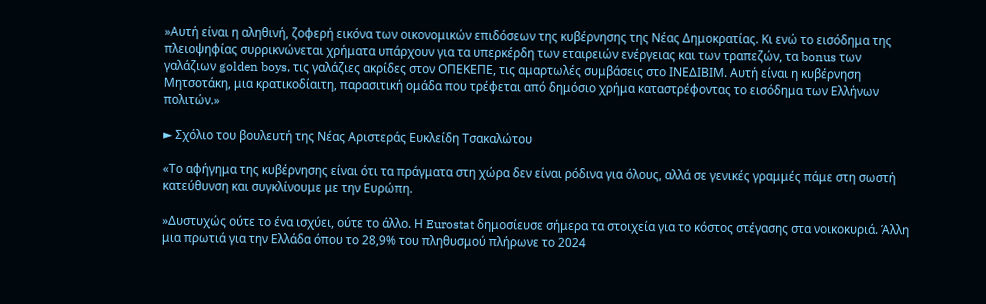»Αυτή είναι η αληθινή, ζοφερή εικόνα των οικονομικών επιδόσεων της κυβέρνησης της Νέας Δημοκρατίας. Κι ενώ το εισόδημα της πλειοψηφίας συρρικνώνεται χρήματα υπάρχουν για τα υπερκέρδη των εταιρειών ενέργειας και των τραπεζών, τα bonus των γαλάζιων golden boys, τις γαλάζιες ακρίδες στον ΟΠΕΚΕΠΕ, τις αμαρτωλές συμβάσεις στο ΙΝΕΔΙΒΙΜ. Αυτή είναι η κυβέρνηση Μητσοτάκη, μια κρατικοδίαιτη, παρασιτική ομάδα που τρέφεται από δημόσιο χρήμα καταστρέφοντας το εισόδημα των Ελλήνων πολιτών.»

► Σχόλιο του βουλευτή της Νέας Αριστεράς Ευκλείδη Τσακαλώτου

«Το αφήγημα της κυβέρνησης είναι ότι τα πράγματα στη χώρα δεν είναι ρόδινα για όλους, αλλά σε γενικές γραμμές πάμε στη σωστή κατεύθυνση και συγκλίνουμε με την Ευρώπη.

»Δυστυχώς ούτε το ένα ισχύει, ούτε το άλλο. Η Eurostat δημοσίευσε σήμερα τα στοιχεία για το κόστος στέγασης στα νοικοκυριά. Άλλη μια πρωτιά για την Ελλάδα όπου το 28,9% του πληθυσμού πλήρωνε το 2024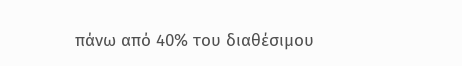πάνω από 40% του διαθέσιμου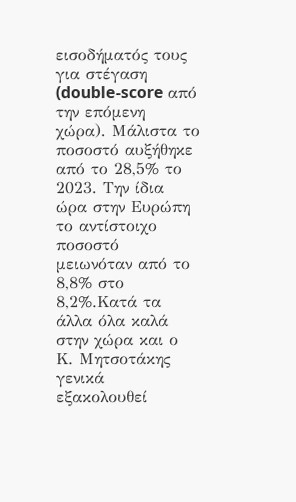εισοδήματός τους για στέγαση (double-score από την επόμενη χώρα). Μάλιστα το ποσοστό αυξήθηκε από το 28,5% το 2023. Την ίδια ώρα στην Ευρώπη το αντίστοιχο ποσοστό μειωνόταν από το 8,8% στο 8,2%.Κατά τα άλλα όλα καλά στην χώρα και ο Κ. Μητσοτάκης γενικά εξακολουθεί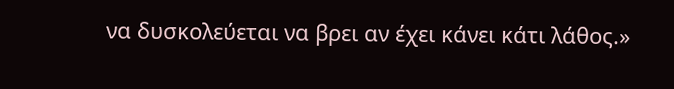να δυσκολεύεται να βρει αν έχει κάνει κάτι λάθος.»